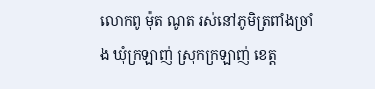លោកពូ ម៉ុត ណូត រស់នៅភូមិត្រពាំងច្រាំង ឃុំក្រឡាញ់ ស្រុកក្រឡាញ់ ខេត្ត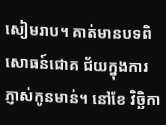សៀមរាប។ គាត់មានបទពិសោធន៍ជោគ ជ័យក្នុងការភ្ញាស់កូនមាន់។ នៅខែ វិច្ឆិកា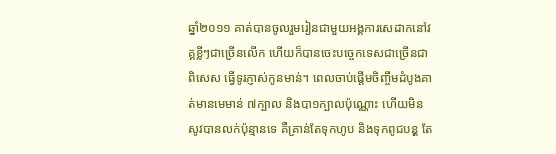ឆ្នាំ២០១១ គាត់បានចូលរួមរៀនជាមួយអង្គការសេដាកនៅវគ្គខ្លីៗជាច្រើនលើក ហើយក៏បានចេះបច្ចេកទេសជាច្រើនជាពិសេស ធ្វើទូរភ្ញាស់កូនមាន់។ ពេលចាប់ផ្តើមចិញ្ចឹមដំបូងគាត់មានមេមាន់ ៧ក្បាល និងបា១ក្បាលប៉ុណ្ណោះ ហើយមិនសូវបានលក់ប៉ុន្មានទេ គឺគ្រាន់តែទុកហូប និងទុកពូជបនុ្ត តែ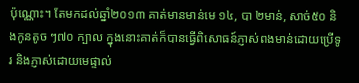ប៉ុណ្ណោះ។ តែមកដល់ឆ្នាំ២០១៣ គាត់មានមាន់មេ ១៤, បា ២មាន់, សាច់៥០ និងកូនតូច ៗ៧០ ក្បាល ក្នុងនោះគាត់ក៏បានធ្វើពិសោធន៍ភ្ញាស់ពងមាន់ដោយប្រើទូរ និងភ្ញាស់ដោយមេផ្ទាល់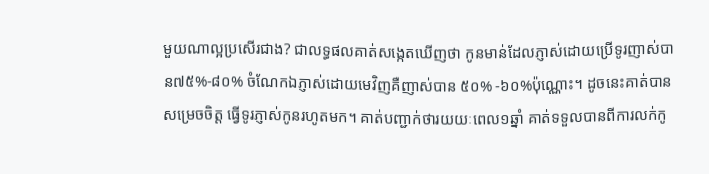មួយណាល្អប្រសើរជាង? ជាលទ្ធផលគាត់សង្កេតឃើញថា កូនមាន់ដែលភ្ញាស់ដោយប្រើទូរញាស់បាន៧៥%-៨០% ចំណែកឯភ្ញាស់ដោយមេវិញគឺញាស់បាន ៥០% -៦០%ប៉ុណ្ណោះ។ ដូចនេះគាត់បានសម្រេចចិត្ត ធ្វើទូរភ្ញាស់កូនរហូតមក។ គាត់បញ្ជាក់ថារយយៈពេល១ឆ្នាំ គាត់ទទួលបានពីការលក់កូ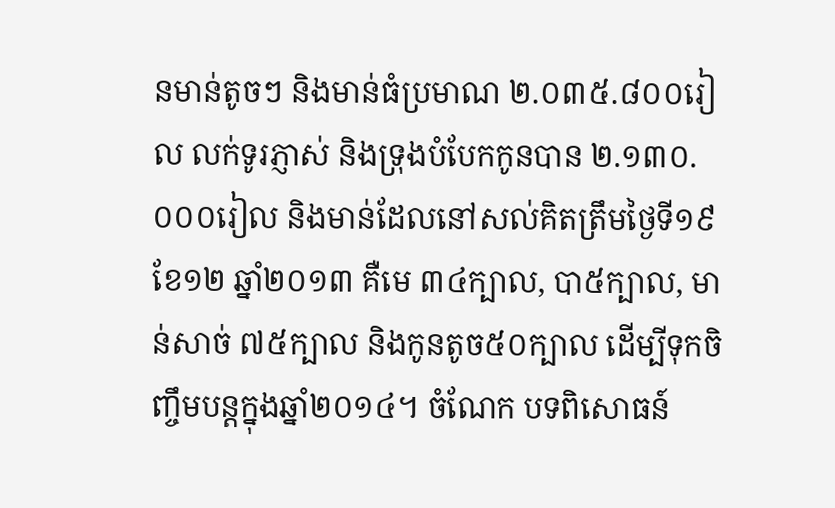នមាន់តូចៗ និងមាន់ធំប្រមាណ ២.០៣៥.៨០០រៀល លក់ទូរភ្ញាស់ និងទ្រុងបំបែកកូនបាន ២.១៣០.០០០រៀល និងមាន់ដែលនៅសល់គិតត្រឹមថ្ងៃទី១៩ ខែ១២ ឆ្នាំ២០១៣ គឺមេ ៣៤ក្បាល, បា៥ក្បាល, មាន់សាច់ ៧៥ក្បាល និងកូនតូច៥០ក្បាល ដើម្បីទុកចិញ្ចឹមបន្តក្នុងឆ្នាំ២០១៤។ ចំណែក បទពិសោធន៍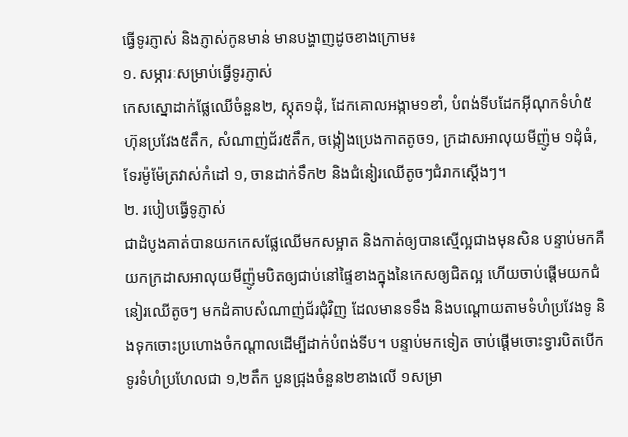ធ្វើទូរភ្ញាស់ និងភ្ញាស់កូនមាន់ មានបង្ហាញដូចខាងក្រោម៖
១. សម្ភារៈសម្រាប់ធ្វើទូរភ្ញាស់
កេសស្នោដាក់ផ្លែឈើចំនួន២, ស្កុត១ដុំ, ដែកគោលអង្កាម១ខាំ, បំពង់ទីបដែកអ៊ីណុកទំហំ៥ហ៊ុនប្រវែង៥តឹក, សំណាញ់ជ័រ៥តឹក, ចង្កៀងប្រេងកាតតូច១, ក្រដាសអាលុយមីញ៉ូម ១ដុំធំ, ទែរម៉ូម៉ែត្រវាស់កំដៅ ១, ចានដាក់ទឹក២ និងជំនៀរឈើតូចៗជំរាកស្តើងៗ។
២. របៀបធ្វើទូភ្ញាស់
ជាដំបូងគាត់បានយកកេសផ្លែឈើមកសម្អាត និងកាត់ឲ្យបានស្មើល្អជាងមុនសិន បន្ទាប់មកគឺយកក្រដាសអាលុយមីញ៉ូមបិតឲ្យជាប់នៅផ្ទៃខាងក្នុងនៃកេសឲ្យជិតល្អ ហើយចាប់ផ្តើមយកជំនៀរឈើតូចៗ មកដំគាបសំណាញ់ជ័រជុំវិញ ដែលមានទទឹង និងបណ្តោយតាមទំហំប្រវែងទូ និងទុកចោះប្រហោងចំកណ្តាលដើម្បីដាក់បំពង់ទីប។ បន្ទាប់មកទៀត ចាប់ផ្តើមចោះទ្វារបិតបើកទូរទំហំប្រហែលជា ១,២តឹក បួនជ្រុងចំនួន២ខាងលើ ១សម្រា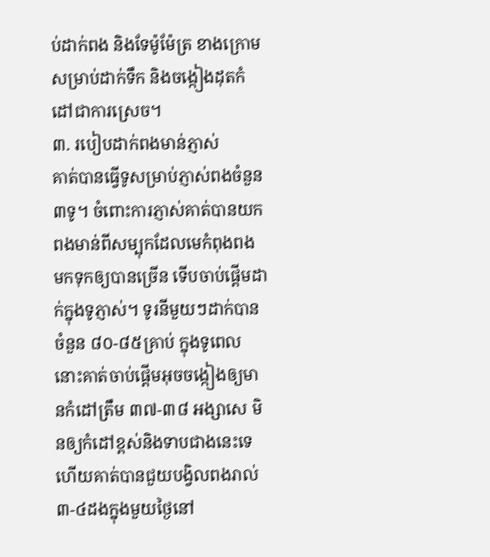ប់ដាក់ពង និងទែម៉ូម៉ែត្រ ខាងក្រោមសម្រាប់ដាក់ទឹក និងចង្កៀងដុតកំដៅជាការស្រេច។
៣. របៀបដាក់ពងមាន់ភ្ញាស់
គាត់បានធ្វើទូសម្រាប់ភ្ញាស់ពងចំនួន ៣ទូ។ ចំពោះការភ្ញាស់គាត់បានយកពងមាន់ពីសម្បុកដែលមេកំពុងពង មកទុកឲ្យបានច្រើន ទើបចាប់ផ្តើមដាក់ក្នុងទូភ្ញាស់។ ទូរនីមួយៗដាក់បានចំនួន ៨០-៨៥គ្រាប់ ក្នុងទូពេលនោះគាត់ចាប់ផ្តើមអុចចង្កៀងឲ្យមានកំដៅត្រឹម ៣៧-៣៨ អង្សាសេ មិនឲ្យកំដៅខ្ពស់និងទាបជាងនេះទេ ហើយគាត់បានជួយបង្វិលពងរាល់ ៣-៤ដងក្នុងមួយថ្ងៃនៅ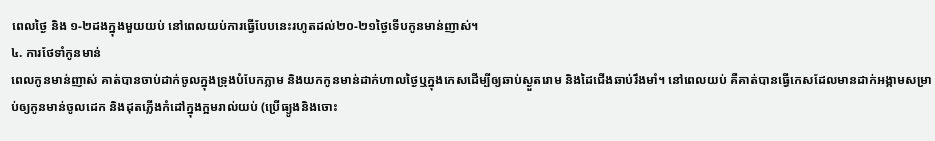ពេលថ្ងៃ និង ១-២ដងក្នុងមួយយប់ នៅពេលយប់ការធ្វើបែបនេះរហូតដល់២០-២១ថ្ងៃទើបកូនមាន់ញាស់។
៤. ការថែទាំកូនមាន់
ពេលកូនមាន់ញាស់ គាត់បានចាប់ដាក់ចូលក្នុងទ្រុងបំបែកភ្លាម និងយកកូនមាន់ដាក់ហាលថ្ងៃឬក្នុងកេសដើម្បីឲ្យឆាប់ស្ងួតរោម និងដៃជើងឆាប់រឹងមាំ។ នៅពេលយប់ គឺគាត់បានធ្វើកេសដែលមានដាក់អង្កាមសម្រាប់ឲ្យកូនមាន់ចូលដេក និងដុតភ្លើងកំដៅក្នុងក្អមរាល់យប់ (ប្រើធ្យូងនិងចោះ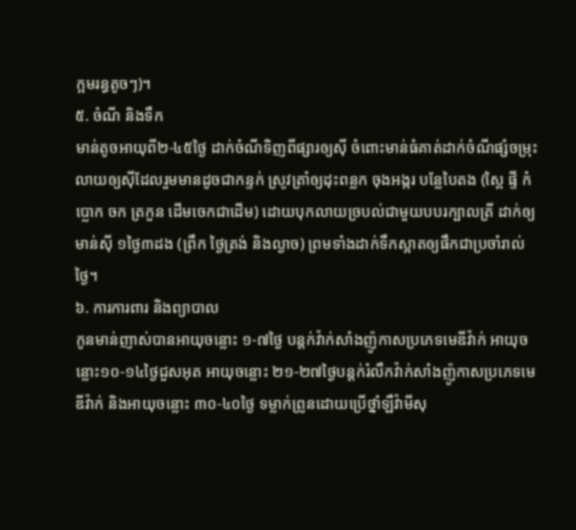ក្អមរន្ធតូចៗ)។
៥. ចំណី និងទឹក
មាន់តូចអាយុពី២-៤៥ថ្ងៃ ដាក់ចំណីទិញពីផ្សារឲ្យស៊ី ចំពោះមាន់ធំគាត់ដាក់ចំណីផ្សំចម្រុះលាយឲ្យស៊ីដែលរួមមានដូចជាកន្ទក់ ស្រូវត្រាំឲ្យដុះពន្លក ចុងអង្ករ បន្លែបៃតង (ស្ពៃ ផ្ទី កំប្លោក ចក ត្រកួន ដើមចេកជាដើម) ដោយបុកលាយច្របល់ជាមួយបបរក្បាលត្រី ដាក់ឲ្យមាន់ស៊ី ១ថ្ងៃ៣ដង (ព្រឹក ថ្ងៃត្រង់ និងល្ងាច) ព្រមទាំងដាក់ទឹកស្អាតឲ្យផឹកជាប្រចាំរាល់ថ្ងៃ។
៦. ការការពារ និងព្យាបាល
កូនមាន់ញាស់បានអាយុចន្លោះ ១-៧ថ្ងៃ បន្តក់វ៉ាក់សាំងញ៉ូកាសប្រភេទមេឌីវ៉ាក់ អាយុចន្លោះ១០-១៤ថ្ងៃជួសអុត អាយុចន្លោះ ២១-២៧ថ្ងៃបន្តក់រំលឹកវ៉ាក់សាំងញ៉ូកាសប្រភេទមេឌីវ៉ាក់ និងអាយុចន្លោះ ៣០-៤០ថ្ងៃ ទម្លាក់ព្រូនដោយប្រើថ្នាំឡឺវ៉ាមីសុ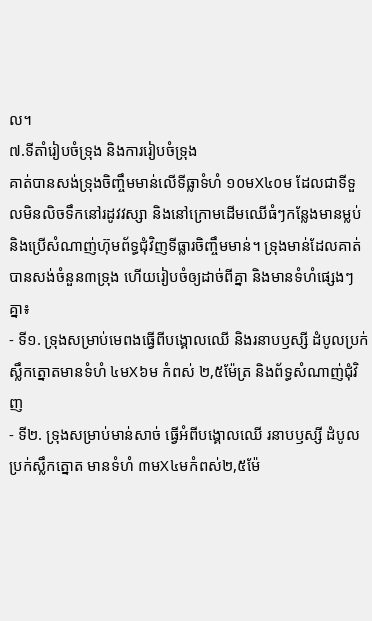ល។
៧.ទីតាំរៀបចំទ្រុង និងការរៀបចំទ្រុង
គាត់បានសង់ទ្រុងចិញ្ចឹមមាន់លើទីធ្លាទំហំ ១០មX៤០ម ដែលជាទីទួលមិនលិចទឹកនៅរដូវវស្សា និងនៅក្រោមដើមឈើធំៗកន្លែងមានម្លប់ និងប្រើសំណាញ់ហ៊ុមព័ទ្ធជុំវិញទីធ្លារចិញ្ចឹមមាន់។ ទ្រុងមាន់ដែលគាត់បានសង់ចំនួន៣ទ្រុង ហើយរៀបចំឲ្យដាច់ពីគ្នា និងមានទំហំផ្សេងៗគ្នា៖
- ទី១. ទ្រុងសម្រាប់មេពងធ្វើពីបង្គោលឈើ និងរនាបឫស្សី ដំបូលប្រក់ស្លឹកត្នោតមានទំហំ ៤មX៦ម កំពស់ ២,៥ម៉ែត្រ និងព័ទ្ធសំណាញ់ជុំវិញ
- ទី២. ទ្រុងសម្រាប់មាន់សាច់ ធ្វើអំពីបង្គោលឈើ រនាបឫស្សី ដំបូលប្រក់ស្លឹកត្នោត មានទំហំ ៣មX៤មកំពស់២,៥ម៉ែ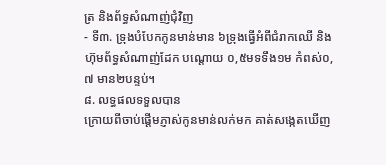ត្រ និងព័ទ្ធសំណាញ់ជុំវិញ
- ទី៣. ទ្រុងបំបែកកូនមាន់មាន ៦ទ្រុងធ្វើអំពីជំរាកឈើ និងហ៊ុមព័ទ្ធសំណាញ់ដែក បណ្តោយ ០,៥មទទឹង១ម កំពស់០,៧ មាន២បន្ទប់។
៨. លទ្ធផលទទួលបាន
ក្រោយពីចាប់ផ្តើមភ្ញាស់កូនមាន់លក់មក គាត់សង្កេតឃើញ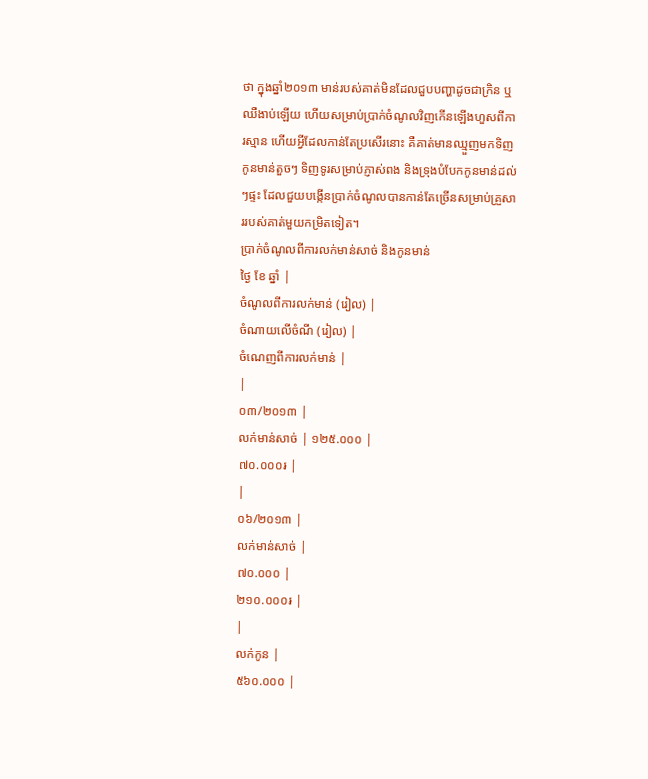ថា ក្នុងឆ្នាំ២០១៣ មាន់របស់គាត់មិនដែលជួបបញ្ហាដូចជាក្រិន ឬឈឺងាប់ឡើយ ហើយសម្រាប់ប្រាក់ចំណូលវិញកើនឡើងហួសពីការស្មាន ហើយអ្វីដែលកាន់តែប្រសើរនោះ គឺគាត់មានឈ្មួញមកទិញកូនមាន់តួចៗ ទិញទូរសម្រាប់ភ្ញាស់ពង និងទ្រុងបំបែកកូនមាន់ដល់ៗផ្ទះ ដែលជួយបង្កើនប្រាក់ចំណូលបានកាន់តែច្រើនសម្រាប់គ្រួសាររបស់គាត់មួយកម្រិតទៀត។
ប្រាក់ចំណូលពីការលក់មាន់សាច់ និងកូនមាន់
ថ្ងៃ ខែ ឆ្នាំ |
ចំណូលពីការលក់មាន់ (រៀល) |
ចំណាយលើចំណី (រៀល) |
ចំណេញពីការលក់មាន់ |
|
០៣/២០១៣ |
លក់មាន់សាច់ | ១២៥.០០០ |
៧០.០០០៛ |
|
០៦/២០១៣ |
លក់មាន់សាច់ |
៧០.០០០ |
២១០.០០០៛ |
|
លក់កូន |
៥៦០.០០០ |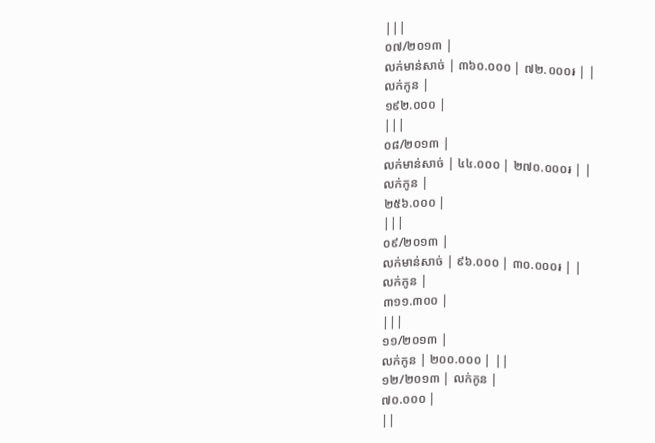|||
០៧/២០១៣ |
លក់មាន់សាច់ | ៣៦០.០០០ | ៧២.០០០៛ | |
លក់កូន |
១៩២.០០០ |
|||
០៨/២០១៣ |
លក់មាន់សាច់ | ៤៤.០០០ | ២៧០.០០០៛ | |
លក់កូន |
២៥៦.០០០ |
|||
០៩/២០១៣ |
លក់មាន់សាច់ | ៩៦.០០០ | ៣០.០០០៛ | |
លក់កូន |
៣១១.៣០០ |
|||
១១/២០១៣ |
លក់កូន | ២០០.០០០ | ||
១២/២០១៣ | លក់កូន |
៧០.០០០ |
||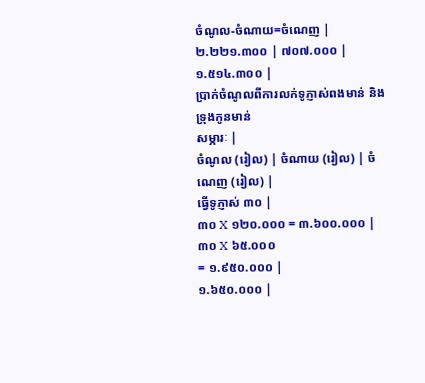ចំណូល-ចំណាយ=ចំណេញ |
២.២២១.៣០០ | ៧០៧.០០០ |
១.៥១៤.៣០០ |
ប្រាក់ចំណូលពីការលក់ទូភ្ញាស់ពងមាន់ និងទ្រុងកូនមាន់
សម្ភារៈ |
ចំណូល (រៀល) | ចំណាយ (រៀល) | ចំណេញ (រៀល) |
ធ្វើទូភ្ញាស់ ៣០ |
៣០ X ១២០.០០០ = ៣.៦០០.០០០ |
៣០ X ៦៥.០០០
= ១.៩៥០.០០០ |
១.៦៥០.០០០ |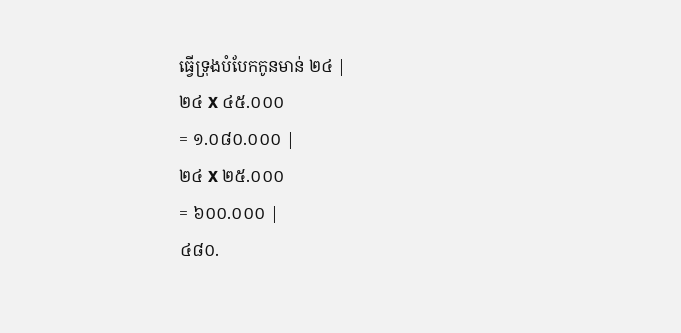ធ្វើទ្រុងបំបែកកូនមាន់ ២៤ |
២៤ X ៤៥.០០០
= ១.០៨០.០០០ |
២៤ X ២៥.០០០
= ៦០០.០០០ |
៤៨០.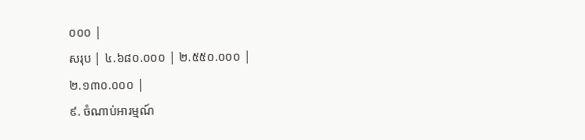០០០ |
សរុប | ៤.៦៨០.០០០ | ២.៥៥០.០០០ |
២.១៣០.០០០ |
៩. ចំណាប់អារម្មណ៍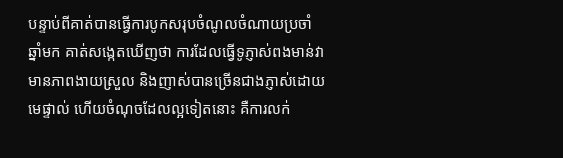បន្ទាប់ពីគាត់បានធ្វើការបូកសរុបចំណូលចំណាយប្រចាំ ឆ្នាំមក គាត់សង្កេតឃើញថា ការដែលធ្វើទូភ្ញាស់ពងមាន់វាមានភាពងាយស្រួល និងញាស់បានច្រើនជាងភ្ញាស់ដោយមេផ្ទាល់ ហើយចំណុចដែលល្អទៀតនោះ គឺការលក់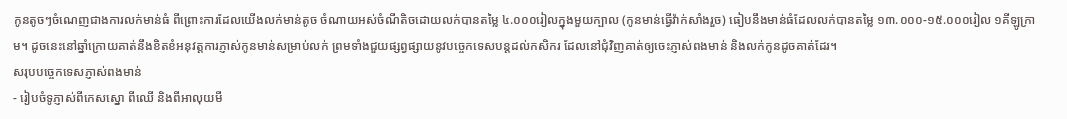កូនតូចៗចំណេញជាងការលក់មាន់ធំ ពីព្រោះការដែលយើងលក់មាន់តូច ចំណាយអស់ចំណីតិចដោយលក់បានតម្លៃ ៤.០០០រៀលក្នុងមួយក្បាល (កូនមាន់ធ្វើវ៉ាក់សាំងរួច) ធៀបនឹងមាន់ធំដែលលក់បានតម្លៃ ១៣.០០០-១៥.០០០រៀល ១គីឡូក្រាម។ ដូចនេះនៅឆ្នាំក្រោយគាត់នឹងខិតខំអនុវត្តការភ្ញាស់កូនមាន់សម្រាប់លក់ ព្រមទាំងជួយផ្សព្វផ្សាយនូវបច្ចេកទេសបន្តដល់កសិករ ដែលនៅជុំវិញគាត់ឲ្យចេះភ្ញាស់ពងមាន់ និងលក់កូនដូចគាត់ដែរ។
សរុបបច្ចេកទេសភ្ញាស់ពងមាន់
- រៀបចំទូភ្ញាស់ពីកេសស្នោ ពីឈើ និងពីអាលុយមី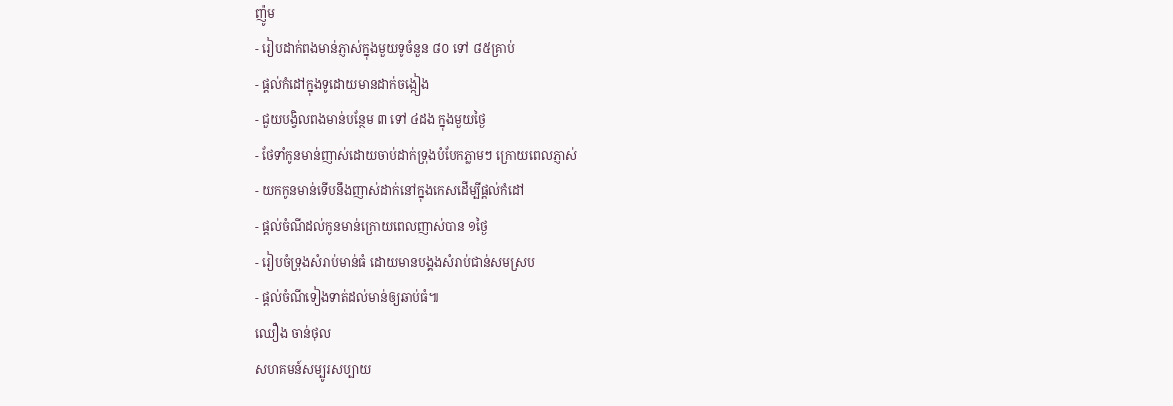ញ៉ូម
- រៀបដាក់ពងមាន់ភ្ញាស់ក្នុងមួយទូចំនួន ៨០ ទៅ ៨៥គ្រាប់
- ផ្តល់កំដៅក្នុងទូដោយមានដាក់ចង្កៀង
- ជួយបង្វិលពងមាន់បន្ថែម ៣ ទៅ ៤ដង ក្នុងមួយថ្ងៃ
- ថែទាំកូនមាន់ញាស់ដោយចាប់ដាក់ទ្រុងបំបែកភ្លាមៗ ក្រោយពេលភ្ញាស់
- យកកូនមាន់ទើបនឹងញាស់ដាក់នៅក្នុងកេសដើម្បីផ្តល់កំដៅ
- ផ្តល់ចំណីដល់កូនមាន់ក្រោយពេលញាស់បាន ១ថ្ងៃ
- រៀបចំទ្រុងសំរាប់មាន់ធំ ដោយមានបង្គងសំរាប់ជាន់សមស្រប
- ផ្តល់ចំណីទៀងទាត់ដល់មាន់ឲ្យឆាប់ធំ៕
ឈឿង ចាន់ថុល
សហគមន៍សម្បូរសប្បាយ